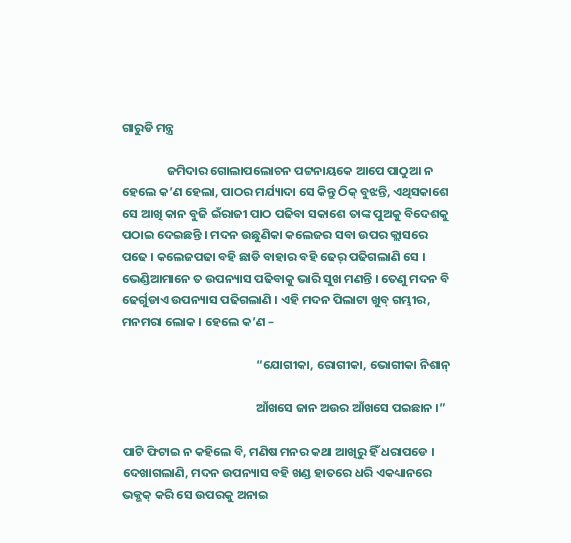ଗାରୁଡି ମନ୍ତ୍ର

                ଜମିଦାର ଗୋଲାପଲୋଚନ ପଟ୍ଟନାୟକେ ଆପେ ପାଠୁଆ ନ ହେଲେ କ’ଣ ହେଲା, ପାଠର ମର୍ଯ୍ୟାଦା ସେ କିନ୍ତୁ ଠିକ୍ ବୁଝନ୍ତି, ଏଥିସକାଶେ ସେ ଆଖି କାନ ବୁଜି ଇଁରାଜୀ ପାଠ ପଢିବା ସକାଶେ ତାଙ୍କ ପୁଅକୁ ବିଦେଶକୁ ପଠାଇ ଦେଇଛନ୍ତି । ମଦନ ଉଛୁଣିକା କଲେଜର ସବା ଉପର କ୍ଲାସରେ ପଢେ । କଲେଜପଢା ବହି ଛାଡି ବାହାର ବହି ଢେର୍ ପଢିଗଲାଣି ସେ । ଭେଣ୍ଡିଆମାନେ ତ ଉପନ୍ୟାସ ପଢିବାକୁ ଭାରି ସୁଖ ମଣନ୍ତି । ତେଣୁ ମଦନ ବି ଢେର୍ଗୁଡାଏ ଉପନ୍ୟାସ ପଢିଗଲାଣି । ଏହି ମଦନ ପିଲାଟା ଖୁବ୍ ଗମ୍ଭୀର, ମନମରା ଲୋକ । ହେଲେ କ’ଣ –

                                                “ଯୋଗୀକା, ରୋଗୀକା, ଭୋଗୀକା ନିଶାନ୍

                                                ଆଁଖସେ ଜାନ ଅଉର ଆଁଖସେ ପଇଛାନ ।”

ପାଟି ଫିଟାଇ ନ କହିଲେ ବି, ମଣିଷ ମନର କଥା ଆଖିରୁ ହିଁ ଧରାପଡେ । ଦେଖାଗଲାଣି, ମଦନ ଉପନ୍ୟାସ ବହି ଖଣ୍ଡ ହାତରେ ଧରି ଏକଧ୍ୟାନରେ ଭକ୍ଭକ୍ କରି ସେ ଉପରକୁ ଅନାଇ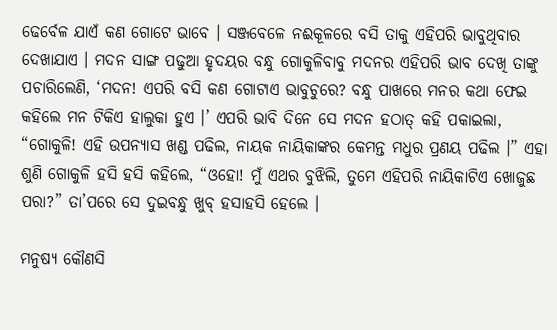ଢେର୍ବେଳ ଯାଏଁ କଣ ଗୋଟେ ଭାବେ । ସଞ୍ଜବେଳେ ନଈକୂଳରେ ବସି ତାକୁ ଏହିପରି ଭାବୁଥିବାର ଦେଖାଯାଏ । ମଦନ ସାଙ୍ଗ ପଢୁଆ ହୃଦୟର ବନ୍ଧୁ ଗୋକୁଳିବାବୁ ମଦନର ଏହିପରି ଭାବ ଦେଖି ତାଙ୍କୁ ପଚାରିଲେଣି, ‘ମଦନ! ଏପରି ବସି କଣ ଗୋଟାଏ ଭାବୁଚୁରେ? ବନ୍ଧୁ ପାଖରେ ମନର କଥା ଫେଇ କହିଲେ ମନ ଟିକିଏ ହାଲୁକା ହୁଏ ।’ ଏପରି ଭାବି ଦିନେ ସେ ମଦନ ହଠାତ୍ କହି ପକାଇଲା, “ଗୋକୁଳି! ଏହି ଉପନ୍ୟାସ ଖଣ୍ଡ ପଢିଲ, ନାୟକ ନାୟିକାଙ୍କର କେମନ୍ତ ମଧୁର ପ୍ରଣୟ ପଢିଲ ।” ଏହା ଶୁଣି ଗୋକୁଳି ହସି ହସି କହିଲେ, “ଓହୋ! ମୁଁ ଏଥର ବୁଝିଲି, ତୁମେ ଏହିପରି ନାୟିକାଟିଏ ଖୋଜୁଛ ପରା?” ତା’ପରେ ସେ ଦୁଇବନ୍ଧୁ ଖୁବ୍ ହସାହସି ହେଲେ ।

ମନୁଷ୍ୟ କୌଣସି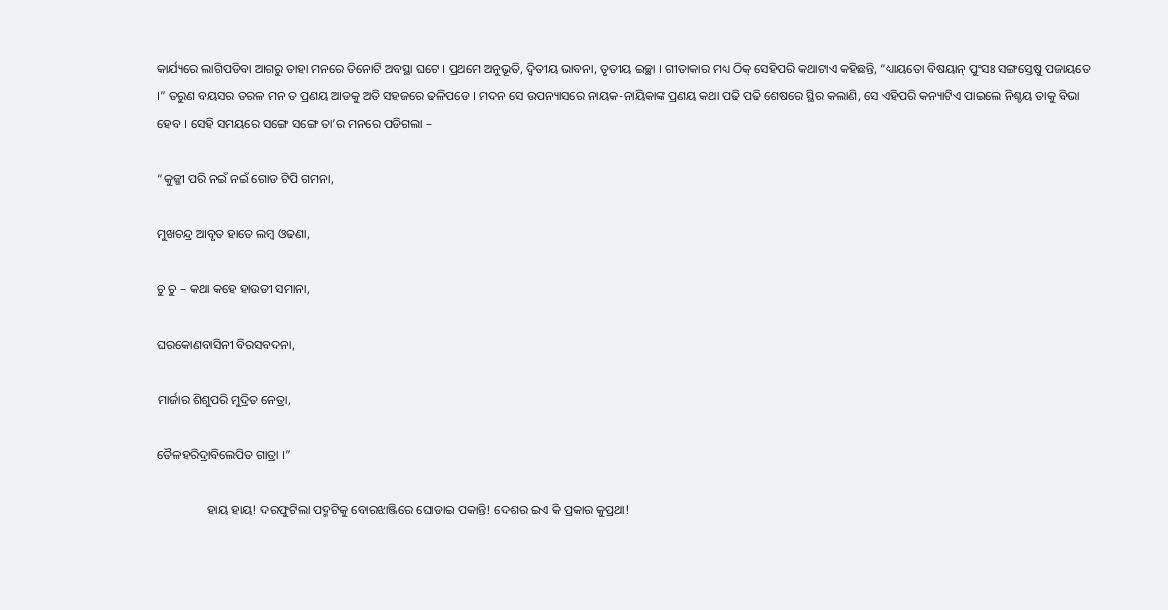କାର୍ଯ୍ୟରେ ଲାଗିପଡିବା ଆଗରୁ ତାହା ମନରେ ତିନୋଟି ଅବସ୍ଥା ଘଟେ । ପ୍ରଥମେ ଅନୁଭୂତି, ଦ୍ୱିତୀୟ ଭାବନା, ତୃତୀୟ ଇଚ୍ଛା । ଗୀତାକାର ମଧ୍ୟ ଠିକ୍ ସେହିପରି କଥାଟାଏ କହିଛନ୍ତି, “ଧ୍ୟାୟତୋ ବିଷୟାନ୍ ପୁଂସଃ ସଙ୍ଗସ୍ତେଷୁ ପଜାୟତେ ।” ତରୁଣ ବୟସର ତରଳ ମନ ତ ପ୍ରଣୟ ଆଡକୁ ଅତି ସହଜରେ ଢଳିପଡେ । ମଦନ ସେ ଉପନ୍ୟାସରେ ନାୟକ-ନାୟିକାଙ୍କ ପ୍ରଣୟ କଥା ପଢି ପଢି ଶେଷରେ ସ୍ଥିର କଲାଣି, ସେ ଏହିପରି କନ୍ୟାଟିଏ ପାଇଲେ ନିଶ୍ଚୟ ତାକୁ ବିଭା ହେବ । ସେହି ସମୟରେ ସଙ୍ଗେ ସଙ୍ଗେ ତା’ର ମନରେ ପଡିଗଲା –

“କୁଜ୍ଜୀ ପରି ନଇଁ ନଇଁ ଗୋଡ ଟିପି ଗମନା,

ମୁଖଚନ୍ଦ୍ର ଆବୃତ ହାତେ ଲମ୍ବ ଓଢଣା,

ଚୁ ଚୁ – କଥା କହେ ହାଉଡୀ ସମାନା,

ଘରକୋଣବାସିନୀ ବିରସବଦନା,

ମାର୍ଜାର ଶିଶୁପରି ମୁଦ୍ରିତ ନେତ୍ରା,

ତୈଳହରିଦ୍ରାବିଲେପିତ ଗାତ୍ରା ।”

                ହାୟ ହାୟ! ଦରଫୁଟିଲା ପଦ୍ମଟିକୁ ବୋରଝାଞ୍ଜିରେ ଘୋଡାଇ ପକାନ୍ତି! ଦେଶର ଇଏ କି ପ୍ରକାର କୁପ୍ରଥା!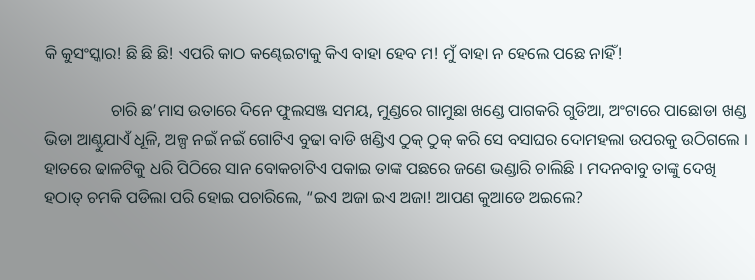କି କୁସଂସ୍କାର! ଛି ଛି ଛି! ଏପରି କାଠ କଣ୍ଢେଇଟାକୁ କିଏ ବାହା ହେବ ମ! ମୁଁ ବାହା ନ ହେଲେ ପଛେ ନାହିଁ!

                ଚାରି ଛ’ମାସ ଉତାରେ ଦିନେ ଫୁଲସଞ୍ଜ ସମୟ, ମୁଣ୍ଡରେ ଗାମୁଛା ଖଣ୍ଡେ ପାଗକରି ଗୁଡିଆ, ଅଂଟାରେ ପାଛୋଡା ଖଣ୍ଡ ଭିଡା ଆଣ୍ଠୁଯାଏଁ ଧୂଳି, ଅଳ୍ପ ନଇଁ ନଇଁ ଗୋଟିଏ ବୁଢା ବାଡି ଖଣ୍ଡିଏ ଠୁକ୍ ଠୁକ୍ କରି ସେ ବସାଘର ଦୋମହଲା ଉପରକୁ ଉଠିଗଲେ । ହାତରେ ଢାଳଟିକୁ ଧରି ପିଠିରେ ସାନ ବୋକଚାଟିଏ ପକାଇ ତାଙ୍କ ପଛରେ ଜଣେ ଭଣ୍ଡାରି ଚାଲିଛି । ମଦନବାବୁ ତାଙ୍କୁ ଦେଖି ହଠାତ୍ ଚମକି ପଡିଲା ପରି ହୋଇ ପଚାରିଲେ, “ଇଏ ଅଜା ଇଏ ଅଜା! ଆପଣ କୁଆଡେ ଅଇଲେ?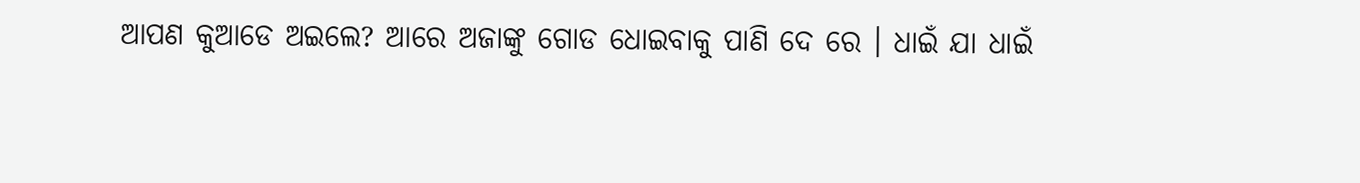ଆପଣ କୁଆଡେ ଅଇଲେ? ଆରେ ଅଜାଙ୍କୁ ଗୋଡ ଧୋଇବାକୁ ପାଣି ଦେ ରେ । ଧାଇଁ ଯା ଧାଇଁ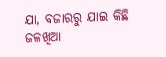ଯା, ବଜାରରୁ ଯାଇ କିଛି ଜଳଖିଆ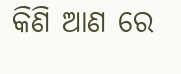କିଣି ଆଣ ରେ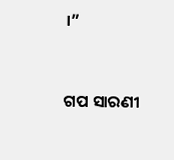।”


ଗପ ସାରଣୀ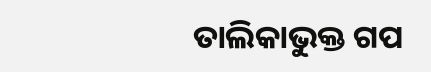ତାଲିକାଭୁକ୍ତ ଗପ